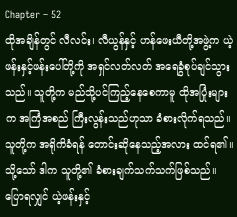Chapter – 52
ထိုအချိန်တွင် လီလင်း၊ လီယွန်နှင့် ဟန်ဖေးယီတို့အဖွဲ့က ယဲ့ဖန်းနှင့်ဖန်းပေါ်တို့ကို အရှင်လတ်လတ် အရေခွံစုပ်ချင်သွားသည်။ သူတို့က မည်သို့ပင်ကြည့်နေစေကာမူ ထိုအပြုံးများက အကြံအစည် ကြီးလွန်းသည်ဟုသာ ခံစားလိုက်ရသည်။ သူတို့က အရိုကိခံရန် တောင်းဆိုနေသည့်အလား ထင်ရ၏။
သို့သော် ဒါက သူတို့၏ ခံစားချက်သက်သက်ဖြစ်သည်။ ပြောရလျှင် ယဲ့ဖန်းနှင့်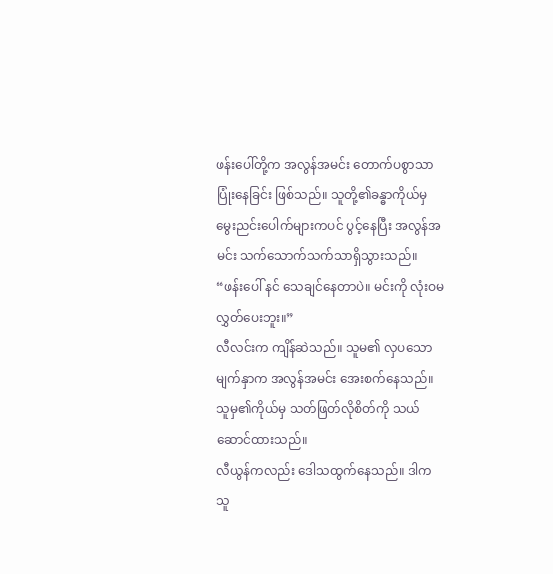ဖန်းပေါ်တို့က အလွန်အမင်း တောက်ပစွာသာ ပြုံးနေခြင်း ဖြစ်သည်။ သူတို့၏ခန္ဓာကိုယ်မှ မွေးညင်းပေါက်များကပင် ပွင့်နေပြီး အလွန်အမင်း သက်သောက်သက်သာရှိသွားသည်။
“ဖန်းပေါ် နင် သေချင်နေတာပဲ။ မင်းကို လုံးဝမလွှတ်ပေးဘူး။”
လီလင်းက ကျိန်ဆဲသည်။ သူမ၏ လှပသောမျက်နှာက အလွန်အမင်း အေးစက်နေသည်။ သူမှ၏ကိုယ်မှ သတ်ဖြတ်လိုစိတ်ကို သယ်ဆောင်ထားသည်။
လီယွန်ကလည်း ဒေါသထွက်နေသည်။ ဒါက သူ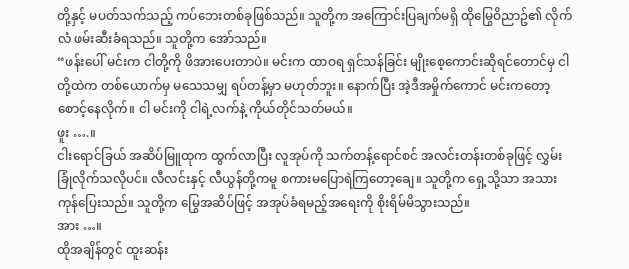တို့နှင့် မပတ်သက်သည့် ကပ်ဘေးတစ်ခုဖြစ်သည်။ သူတို့က အကြောင်းပြချက်မရှိ ထိုမြွေဝိညာဥ်၏ လိုက်လံ ဖမ်းဆီးခံရသည်။ သူတို့က အော်သည်။
“ဖန်းပေါ် မင်းက ငါတို့ကို ဖိအားပေးတာပဲ။ မင်းက ထာဝရ ရှင်သန်ခြင်း မျိုးစေ့ကောင်းဆိုရင်တောင်မှ ငါတို့ထဲက တစ်ယောက်မှ မသေသမျှ ရပ်တန့်မှာ မဟုတ်ဘူး။ နောက်ပြီး အဲ့ဒီအမှိုက်ကောင် မင်းကတော့ စောင့်နေလိုက်။ ငါ မင်းကို ငါရဲ့လက်နဲ့ ကိုယ်တိုင်သတ်မယ်။
ဖူး ….။
ငါးရောင်ခြယ် အဆိပ်မြူထုက ထွက်လာပြီး လူအုပ်ကို သက်တန့်ရောင်စင် အလင်းတန်းတစ်ခုဖြင့် လွှမ်းခြုံလိုက်သလိုပင်။ လီလင်းနှင့် လီယွန်တို့ကမူ စကားမပြောရဲကြတော့ချေ။ သူတို့က ရှေ့သို့သာ အသားကုန်ပြေးသည်။ သူတို့က မြွေအဆိပ်ဖြင့် အအုပ်ခံရမည့်အရေးကို စိုးရိမ်မိသွားသည်။
အား …။
ထိုအချိန်တွင် ထူးဆန်း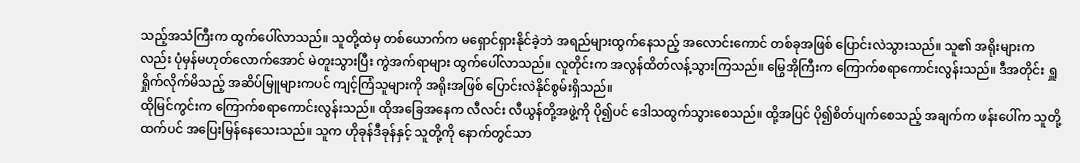သည့်အသံကြီးက ထွက်ပေါ်လာသည်။ သူတို့ထဲမှ တစ်ယောက်က မရှောင်ရှားနိုင်ခဲ့ဘဲ အရည်များထွက်နေသည့် အလောင်းကောင် တစ်ခုအဖြစ် ပြောင်းလဲသွားသည်။ သူ၏ အရိုးများကလည်း ပုံမှန်မဟုတ်လောက်အောင် မဲတူးသွားပြီး ကွဲအက်ရာများ ထွက်ပေါ်လာသည်။ လူတိုင်းက အလွန်ထိတ်လန့်သွားကြသည်။ မြွေအိုကြီးက ကြောက်စရာကောင်းလွန်းသည်။ ဒီအတိုင်း ရှူရှိုက်လိုက်မိသည့် အဆိပ်မြူများကပင် ကျင့်ကြံသူများကို အရိုးအဖြစ် ပြောင်းလဲနိုင်စွမ်းရှိသည်။
ထိုမြင်ကွင်းက ကြောက်စရာကောင်းလွန်းသည်။ ထိုအခြေအနေက လီလင်း လီယွန်တို့အဖွဲ့ကို ပို၍ပင် ဒေါသထွက်သွားစေသည်။ ထို့အပြင် ပို၍စိတ်ပျက်စေသည့် အချက်က ဖန်းပေါ်က သူတို့ထက်ပင် အပြေးမြန်နေသေးသည်။ သူက ဟိုခုန်ဒီခုန်နှင့် သူတို့ကို နောက်တွင်သာ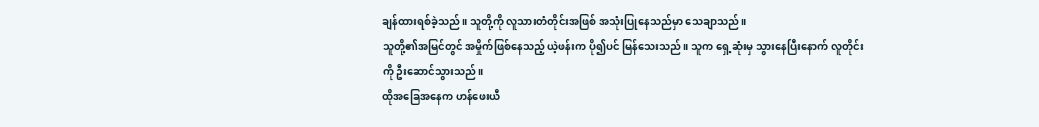ချန်ထားရစ်ခဲ့သည်။ သူတို့ကို လူသားတံတိုင်းအဖြစ် အသုံးပြုနေသည်မှာ သေချာသည်။
သူတို့၏အမြင်တွင် အမှိုက်ဖြစ်နေသည့် ယဲ့ဖန်းက ပို၍ပင် မြန်သေးသည်။ သူက ရှေ့ဆုံးမှ သွားနေပြီးနောက် လူတိုင်းကို ဦးဆောင်သွားသည်။
ထိုအခြေအနေက ဟန်ဖေးယီ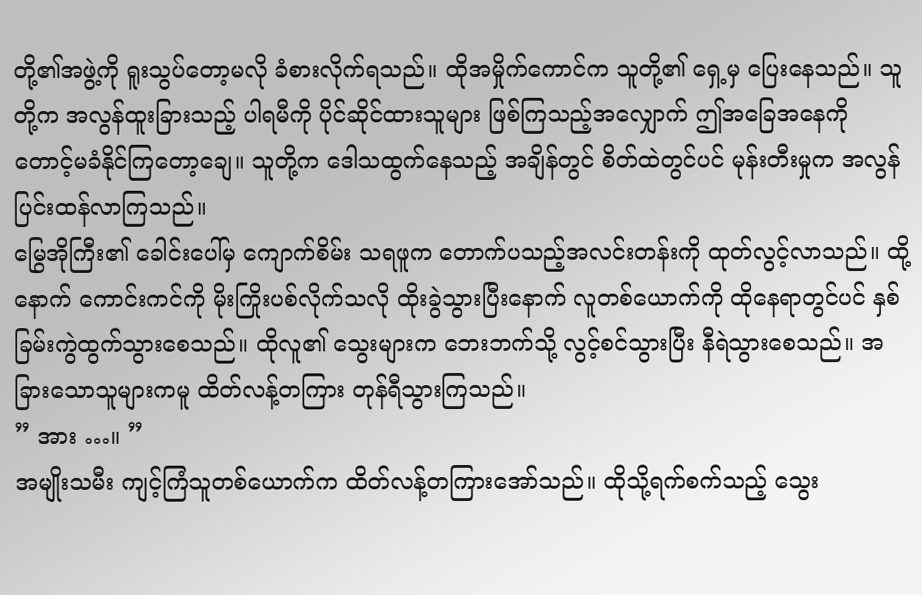တို့၏အဖွဲ့ကို ရူးသွပ်တော့မလို ခံစားလိုက်ရသည်။ ထိုအမှိုက်ကောင်က သူတို့၏ ရှေ့မှ ပြေးနေသည်။ သူတို့က အလွန်ထူးခြားသည့် ပါရမီကို ပိုင်ဆိုင်ထားသူများ ဖြစ်ကြသည့်အလျှောက် ဤအခြေအနေကို တောင့်မခံနိုင်ကြတော့ချေ။ သူတို့က ဒေါသထွက်နေသည့် အချိန်တွင် စိတ်ထဲတွင်ပင် မုန်းတီးမှုက အလွန်ပြင်းထန်လာကြသည်။
မြွေအိုကြီး၏ ခေါင်းပေါ်မှ ကျောက်စိမ်း သရဖူက တောက်ပသည့်အလင်းတန်းကို ထုတ်လွင့်လာသည်။ ထို့နောက် ကောင်းကင်ကို မိုးကြိုးပစ်လိုက်သလို ထိုးခွဲသွားပြီးနောက် လူတစ်ယောက်ကို ထိုနေရာတွင်ပင် နှစ်ခြမ်းကွဲထွက်သွားစေသည်။ ထိုလူ၏ သွေးများက ဘေးဘက်သို့ လွင့်စင်သွားပြီး နီရဲသွားစေသည်။ အခြားသောသူများကမူ ထိတ်လန့်တကြား တုန်ရီသွားကြသည်။
” အား …။ ”
အမျိုးသမီး ကျင့်ကြံသူတစ်ယောက်က ထိတ်လန့်တကြားအော်သည်။ ထိုသို့ရက်စက်သည့် သွေး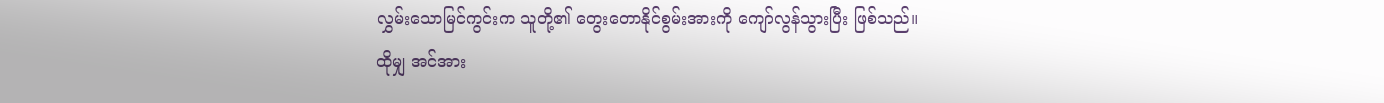လွှမ်းသောမြင်ကွင်းက သူတို့၏ တွေးတောနိုင်စွမ်းအားကို ကျော်လွန်သွားပြီး ဖြစ်သည်။
ထိုမျှ အင်အား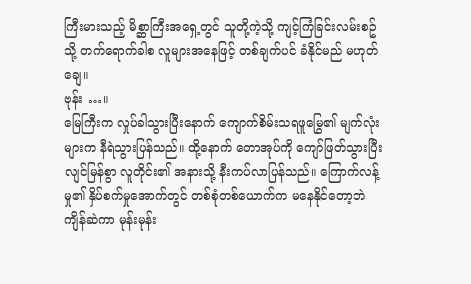ကြီးမားသည့် မိစ္ဆာကြီးအရှေ့တွင် သူတို့ကဲ့သို့ ကျင့်ကြံခြင်းလမ်းစဥ်သို့ တက်ရောက်ခါစ လူများအနေဖြင့် တစ်ချက်ပင် ခံနိုင်မည် မဟုတ်ချေ။
ဗုန်း …။
မြေကြီးက လှုပ်ခါသွားပြီးနောက် ကျောက်စိမ်းသရဖူမြွေ၏ မျက်လုံးများက နီရဲသွားပြန်သည်။ ထို့နောက် တောအုပ်ကို ကျော်ဖြတ်သွားပြီး လျင်မြန်စွာ လူတိုင်း၏ အနားသို့ နီးကပ်လာပြန်သည်။ ကြောက်လန့်မှု၏ နှိပ်စက်မှုအောက်တွင် တစ်စုံတစ်ယောက်က မနေနိုင်တော့ဘဲ ကျိန်ဆဲကာ မုန်းမုန်း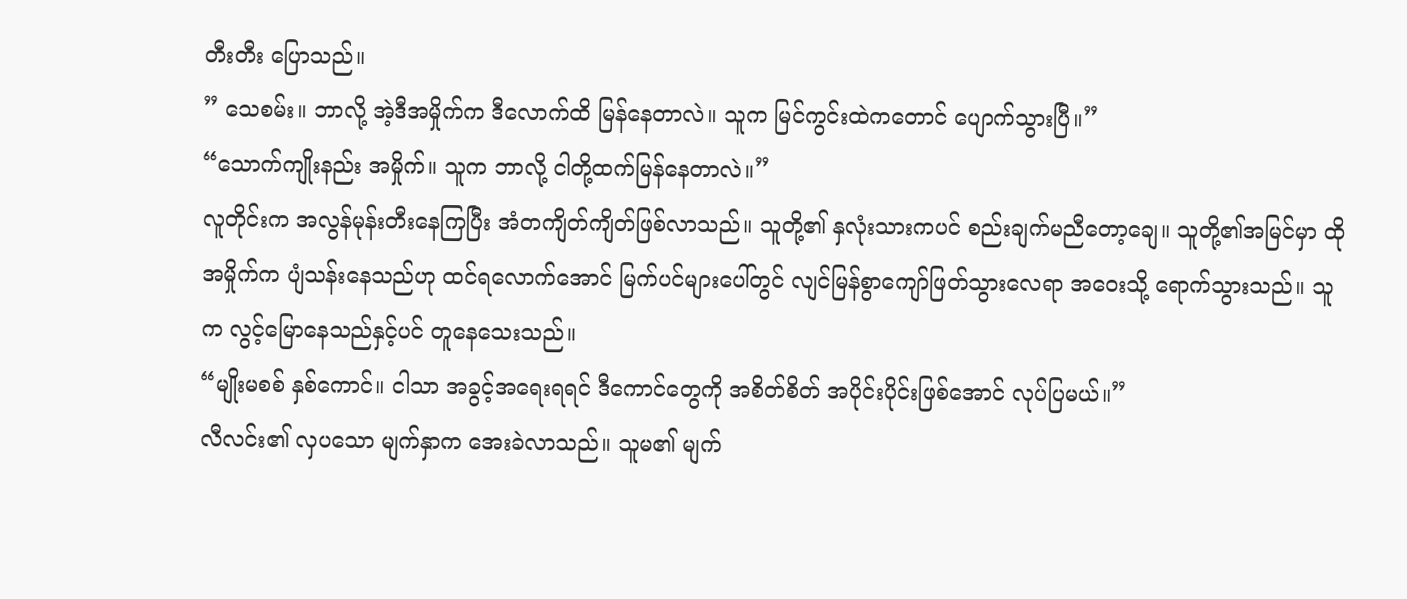တီးတီး ပြောသည်။
” သေစမ်း။ ဘာလို့ အဲ့ဒီအမှိုက်က ဒီလောက်ထိ မြန်နေတာလဲ။ သူက မြင်ကွင်းထဲကတောင် ပျောက်သွားပြီ။”
“သောက်ကျိုးနည်း အမှိုက်။ သူက ဘာလို့ ငါတို့ထက်မြန်နေတာလဲ။”
လူတိုင်းက အလွန်မုန်းတီးနေကြပြီး အံတကျိတ်ကျိတ်ဖြစ်လာသည်။ သူတို့၏ နှလုံးသားကပင် စည်းချက်မညီတော့ချေ။ သူတို့၏အမြင်မှာ ထိုအမှိုက်က ပျံသန်းနေသည်ဟု ထင်ရလောက်အောင် မြက်ပင်များပေါ်တွင် လျင်မြန်စွာကျော်ဖြတ်သွားလေရာ အဝေးသို့ ရောက်သွားသည်။ သူက လွင့်မြောနေသည်နှင့်ပင် တူနေသေးသည်။
“မျိုးမစစ် နှစ်ကောင်။ ငါသာ အခွင့်အရေးရရင် ဒီကောင်တွေကို အစိတ်စိတ် အပိုင်းပိုင်းဖြစ်အောင် လုပ်ပြမယ်။”
လီလင်း၏ လှပသော မျက်နှာက အေးခဲလာသည်။ သူမ၏ မျက်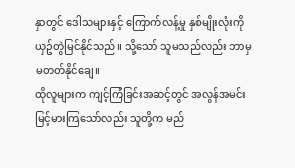နှာတွင် ဒေါသများနှင့် ကြောက်လန့်မှု နှစ်မျိုးလုံးကို ယှဥ်တွဲမြင်နိုင်သည်။ သို့သော် သူမသည်လည်း ဘာမှ မတတ်နိုင်ချေ။
ထိုလူများက ကျင့်ကြံခြင်းအဆင့်တွင် အလွန်အမင်း မြင့်မားကြသော်လည်း သူတို့က မည်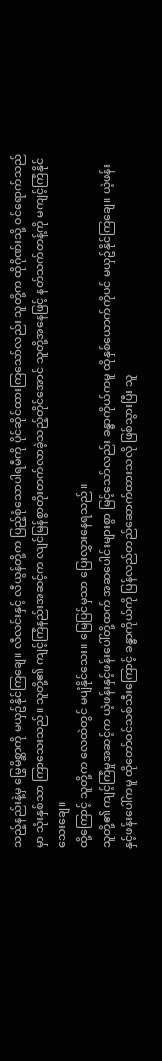သည့်နည်းနဲ့မှ မြွေမိစ္ဆာကို မယှဥ်နိုင်ကြချေ။ လီလင်းနှင့် လီယွန်တို့က ပြည့်စုံသောပါရမီကို ပိုင်ဆိုင်ထားကြသော်လည်း သူတို့က ထိုဂိုဏ်းသို့ ဝင်ရောက်သည်မှာ သုံးနှစ်သာ ကြာသေးသည်။ သူတို့၏ ကျင့်ကြံနည်းအဆင့်က လျင်မြန်စွာတိုးတက်လာခဲ့သည့်တိုင်အောင် သူတို့အနေဖြင့် နတ်သက်တန့်ကို မကျင့်ကြံနိုင်သေးချေ။
ထို့ကြောင့် သူတို့က လေထဲတွင် မပျံနိုင်သေး။ မြေပြင်မှသာ ပြေးလွှားနေရသည်။
သူတို့၏ ကျင့်ကြံမှုအဆင့်က ယဲ့ဖန်းနှင့်ဖန်းပေါ်တို့ထက် အဆပေါင်းများစွာ မြင့်သော်လည်း ခန္ဓာကိုယ်ကမူ ထိုနှစ်ယောက်ကိုပင် မယှဥ်နိုင်ကြချေ။ ယဲ့ဖန်းနှင့်ဖန်းပေါ်ကမူ ထိုတော်ဝင်သစ်သီးကြောင့် ခန္ဓာကိုယ်ကို ပြန်လည်တည်ဆောက်ထားသလို ဖြစ်သွားပြီး သူ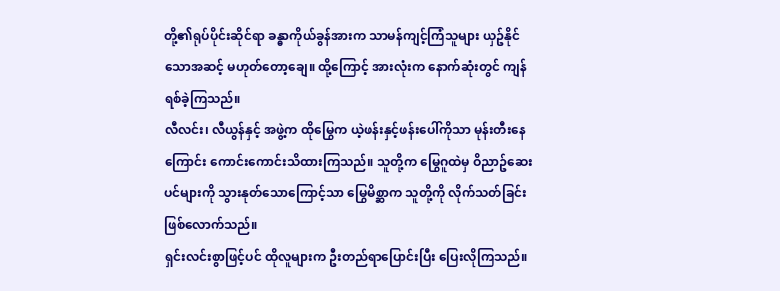တို့၏ရုပ်ပိုင်းဆိုင်ရာ ခန္ဓာကိုယ်ခွန်အားက သာမန်ကျင့်ကြံသူများ ယှဥ်နိုင်သောအဆင့် မဟုတ်တော့ချေ။ ထို့ကြောင့် အားလုံးက နောက်ဆုံးတွင် ကျန်ရစ်ခဲ့ကြသည်။
လီလင်း၊ လီယွန်နှင့် အဖွဲ့က ထိုမြွေက ယဲ့ဖန်းနှင့်ဖန်းပေါ်ကိုသာ မုန်းတီးနေကြောင်း ကောင်းကောင်းသိထားကြသည်။ သူတို့က မြွေဂူထဲမှ ဝိညာဥ်ဆေးပင်များကို သွားနုတ်သောကြောင့်သာ မြွေမိစ္ဆာက သူတို့ကို လိုက်သတ်ခြင်း ဖြစ်လောက်သည်။
ရှင်းလင်းစွာဖြင့်ပင် ထိုလူများက ဦးတည်ရာပြောင်းပြီး ပြေးလိုကြသည်။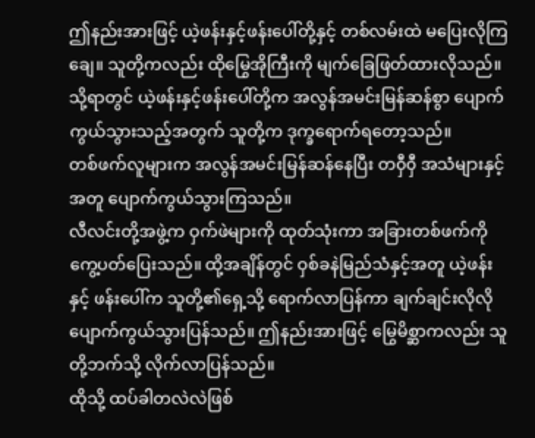ဤနည်းအားဖြင့် ယဲ့ဖန်းနှင့်ဖန်းပေါ်တို့နှင့် တစ်လမ်းထဲ မပြေးလိုကြချေ။ သူတို့ကလည်း ထိုမြွေအိုကြီးကို မျက်ခြေဖြတ်ထားလိုသည်။ သို့ရာတွင် ယဲ့ဖန်းနှင့်ဖန်းပေါ်တို့က အလွန်အမင်းမြန်ဆန်စွာ ပျောက်ကွယ်သွားသည့်အတွက် သူတို့က ဒုက္ခရောက်ရတော့သည်။
တစ်ဖက်လူများက အလွန်အမင်းမြန်ဆန်နေပြီး တ၀ှီ၀ှီ အသံများနှင့်အတူ ပျောက်ကွယ်သွားကြသည်။
လီလင်းတို့အဖွဲ့က ဝှက်ဖဲများကို ထုတ်သုံးကာ အခြားတစ်ဖက်ကို ကွေ့ပတ်ပြေးသည်။ ထို့အချိန်တွင် ဝှစ်ခနဲမြည်သံနှင့်အတူ ယဲ့ဖန်းနှင့် ဖန်းပေါ်က သူတို့၏ရှေ့သို့ ရောက်လာပြန်ကာ ချက်ချင်းလိုလို ပျောက်ကွယ်သွားပြန်သည်။ ဤနည်းအားဖြင့် မြွေမိစ္ဆာကလည်း သူတို့ဘက်သို့ လိုက်လာပြန်သည်။
ထိုသို့ ထပ်ခါတလဲလဲဖြစ်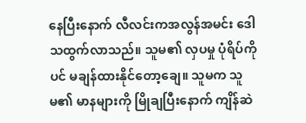နေပြီးနောက် လီလင်းကအလွန်အမင်း ဒေါသထွက်လာသည်။ သူမ၏ လှပမှု ပုံရိပ်ကိုပင် မချန်ထားနိုင်တော့ချေ။ သူမက သူမ၏ မာနများကို မြိုချပြီးနောက် ကျိန်ဆဲ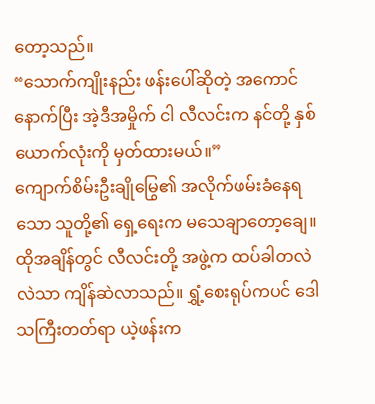တော့သည်။
“သောက်ကျိုးနည်း ဖန်းပေါ်ဆိုတဲ့ အကောင် နောက်ပြီး အဲ့ဒီအမှိုက် ငါ လီလင်းက နင်တို့ နှစ်ယောက်လုံးကို မှတ်ထားမယ်။”
ကျောက်စိမ်းဦးချိုမြွေ၏ အလိုက်ဖမ်းခံနေရသော သူတို့၏ ရှေ့ရေးက မသေချာတော့ချေ။ ထိုအချိန်တွင် လီလင်းတို့ အဖွဲ့က ထပ်ခါတလဲလဲသာ ကျိန်ဆဲလာသည်။ ရွှံ့စေးရုပ်ကပင် ဒေါသကြီးတတ်ရာ ယဲ့ဖန်းက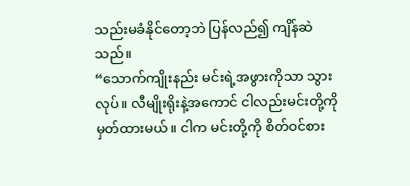သည်းမခံနိုင်တော့ဘဲ ပြန်လည်၍ ကျိန်ဆဲသည်။
“သောက်ကျိုးနည်း မင်းရဲ့အဖွားကိုသာ သွားလုပ်။ လီမျိုးရိုးနဲ့အကောင် ငါလည်းမင်းတို့ကို မှတ်ထားမယ်။ ငါက မင်းတို့ကို စိတ်ဝင်စား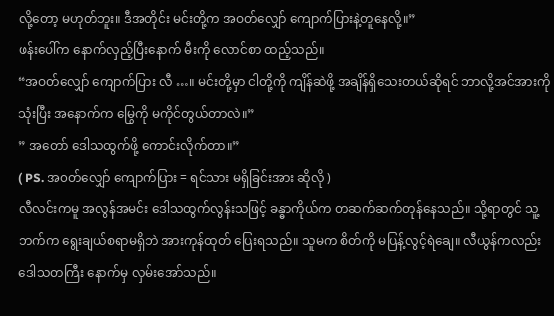လို့တော့ မဟုတ်ဘူး။ ဒီအတိုင်း မင်းတို့က အဝတ်လျှော် ကျောက်ပြားနဲ့တူနေလို့။”
ဖန်းပေါ်က နောက်လှည့်ပြီးနောက် မီးကို လောင်စာ ထည့်သည်။
“အဝတ်လျှော် ကျောက်ပြား လီ …။ မင်းတို့မှာ ငါတို့ကို ကျိန်ဆဲဖို့ အချိန်ရှိသေးတယ်ဆိုရင် ဘာလို့အင်အားကိုသုံးပြီး အနောက်က မြွေကို မကိုင်တွယ်တာလဲ။”
” အတော် ဒေါသထွက်ဖို့ ကောင်းလိုက်တာ။”
( PS. အ၀တ်လျှော် ကျောက်ပြား = ရင်သား မရှိခြင်းအား ဆိုလို )
လီလင်းကမူ အလွန်အမင်း ဒေါသထွက်လွန်းသဖြင့် ခန္ဓာကိုယ်က တဆက်ဆက်တုန်နေသည်။ သို့ရာတွင် သူ့ဘက်က ရွေးချယ်စရာမရှိဘဲ အားကုန်ထုတ် ပြေးရသည်။ သူမက စိတ်ကို မပြန့်လွင့်ရဲချေ။ လီယွန်ကလည်း ဒေါသတကြီး နောက်မှ လှမ်းအော်သည်။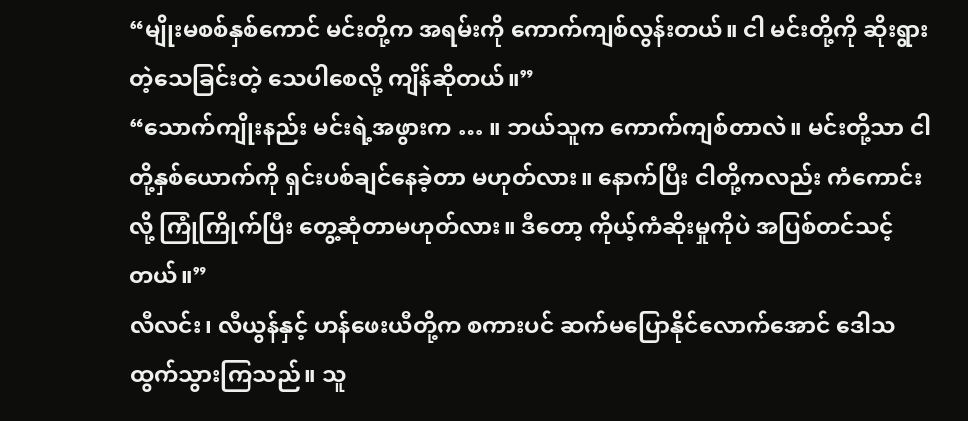“မျိုးမစစ်နှစ်ကောင် မင်းတို့က အရမ်းကို ကောက်ကျစ်လွန်းတယ်။ ငါ မင်းတို့ကို ဆိုးရွားတဲ့သေခြင်းတဲ့ သေပါစေလို့ ကျိန်ဆိုတယ်။”
“သောက်ကျိုးနည်း မင်းရဲ့အဖွားက … ။ ဘယ်သူက ကောက်ကျစ်တာလဲ။ မင်းတို့သာ ငါတို့နှစ်ယောက်ကို ရှင်းပစ်ချင်နေခဲ့တာ မဟုတ်လား။ နောက်ပြီး ငါတို့ကလည်း ကံကောင်းလို့ ကြုံကြိုက်ပြီး တွေ့ဆုံတာမဟုတ်လား။ ဒီတော့ ကိုယ့်ကံဆိုးမှုကိုပဲ အပြစ်တင်သင့်တယ်။”
လီလင်း၊ လီယွန်နှင့် ဟန်ဖေးယီတို့က စကားပင် ဆက်မပြောနိုင်လောက်အောင် ဒေါသထွက်သွားကြသည်။ သူ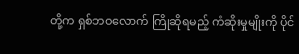တို့က ရှစ်ဘဝလောက် ကြိုဆိုရမည့် ကံဆိုးမှုမျိုးကို ပိုင်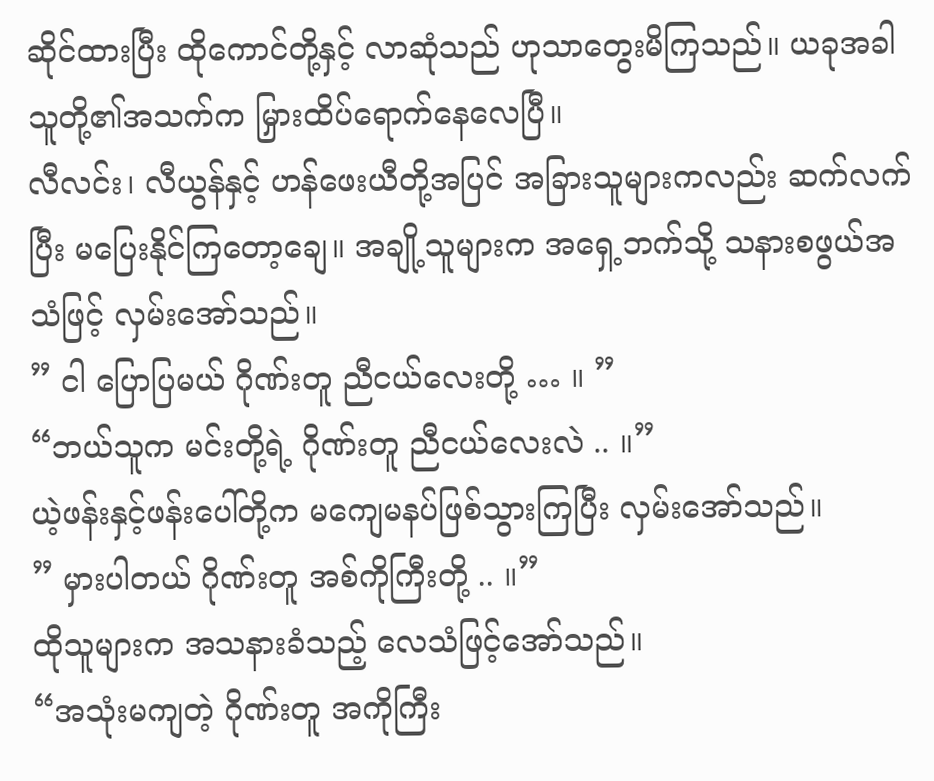ဆိုင်ထားပြီး ထိုကောင်တို့နှင့် လာဆုံသည် ဟုသာတွေးမိကြသည်။ ယခုအခါ သူတို့၏အသက်က မြှားထိပ်ရောက်နေလေပြီ။
လီလင်း၊ လီယွန်နှင့် ဟန်ဖေးယီတို့အပြင် အခြားသူများကလည်း ဆက်လက်ပြီး မပြေးနိုင်ကြတော့ချေ။ အချို့သူများက အရှေ့ဘက်သို့ သနားစဖွယ်အသံဖြင့် လှမ်းအော်သည်။
” ငါ ပြောပြမယ် ဂိုဏ်းတူ ညီငယ်လေးတို့ … ။ ”
“ဘယ်သူက မင်းတို့ရဲ့ ဂိုဏ်းတူ ညီငယ်လေးလဲ .. ။”
ယဲ့ဖန်းနှင့်ဖန်းပေါ်တို့က မကျေမနပ်ဖြစ်သွားကြပြီး လှမ်းအော်သည်။
” မှားပါတယ် ဂိုဏ်းတူ အစ်ကိုကြီးတို့ .. ။”
ထိုသူများက အသနားခံသည့် လေသံဖြင့်အော်သည်။
“အသုံးမကျတဲ့ ဂိုဏ်းတူ အကိုကြီး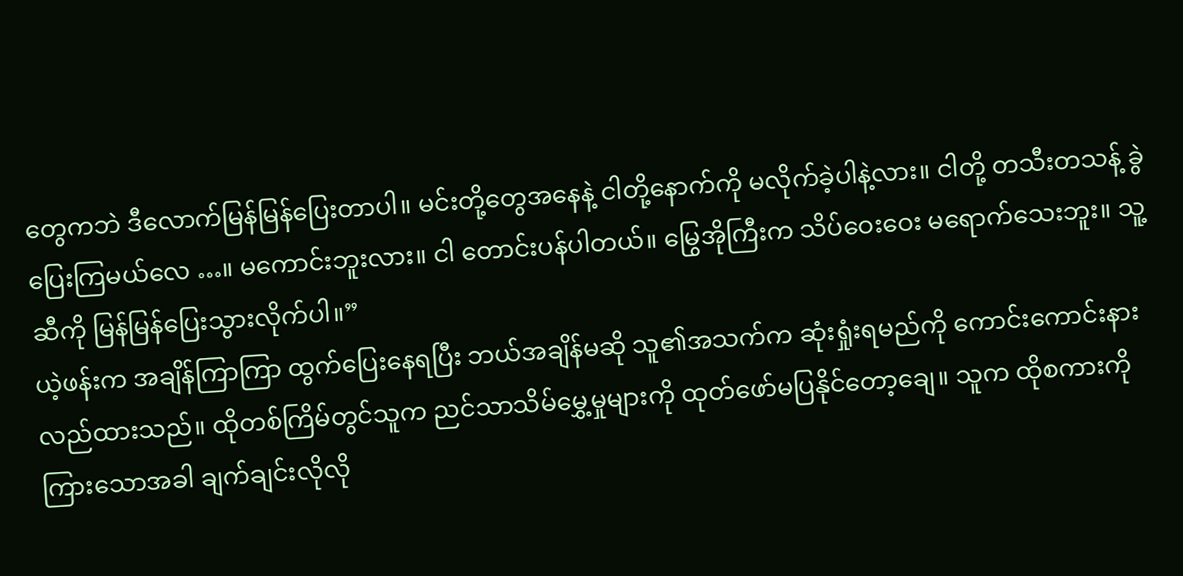တွေကဘဲ ဒီလောက်မြန်မြန်ပြေးတာပါ။ မင်းတို့တွေအနေနဲ့ ငါတို့နောက်ကို မလိုက်ခဲ့ပါနဲ့လား။ ငါတို့ တသီးတသန့် ခွဲပြေးကြမယ်လေ …။ မကောင်းဘူးလား။ ငါ တောင်းပန်ပါတယ်။ မြွေအိုကြီးက သိပ်ဝေးဝေး မရောက်သေးဘူး။ သူ့ဆီကို မြန်မြန်ပြေးသွားလိုက်ပါ။”
ယဲ့ဖန်းက အချိန်ကြာကြာ ထွက်ပြေးနေရပြီး ဘယ်အချိန်မဆို သူ၏အသက်က ဆုံးရှုံးရမည်ကို ကောင်းကောင်းနားလည်ထားသည်။ ထိုတစ်ကြိမ်တွင်သူက ညင်သာသိမ်မွှေ့မှုများကို ထုတ်ဖော်မပြနိုင်တော့ချေ။ သူက ထိုစကားကို ကြားသောအခါ ချက်ချင်းလိုလို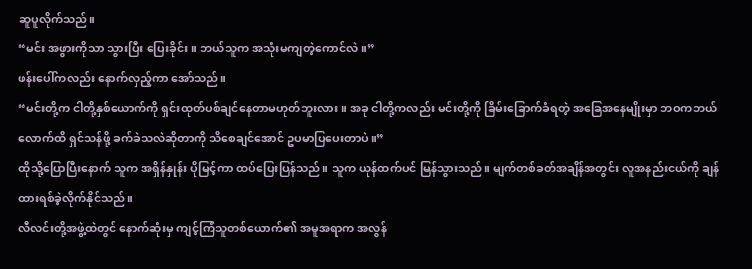ဆူပူလိုက်သည်။
“မင်း အဖွားကိုသာ သွားပြီး ပြေးခိုင်း။ ဘယ်သူက အသုံးမကျတဲ့ကောင်လဲ။”
ဖန်းပေါ်ကလည်း နောက်လှည့်ကာ အော်သည်။
“မင်းတို့က ငါတို့နှစ်ယောက်ကို ရှင်းထုတ်ပစ်ချင်နေတာမဟုတ်ဘူးလား။ အခု ငါတို့ကလည်း မင်းတို့ကို ခြိမ်းခြောက်ခံရတဲ့ အခြေအနေမျိုးမှာ ဘဝကဘယ်လောက်ထိ ရှင်သန်ဖို့ ခက်ခဲသလဲဆိုတာကို သိစေချင်အောင် ဥပမာပြပေးတာပဲ။”
ထိုသို့ပြောပြီးနောက် သူက အရှိန်နှုန်း ပိုမြင့်ကာ ထပ်ပြေးပြန်သည်။ သူက ယုန်ထက်ပင် မြန်သွားသည်။ မျက်တစ်ခတ်အချိန်အတွင်း လူအနည်းငယ်ကို ချန်ထားရစ်ခဲ့လိုက်နိုင်သည်။
လီလင်းတို့အဖွဲ့ထဲတွင် နောက်ဆုံးမှ ကျင့်ကြံသူတစ်ယောက်၏ အမူအရာက အလွန်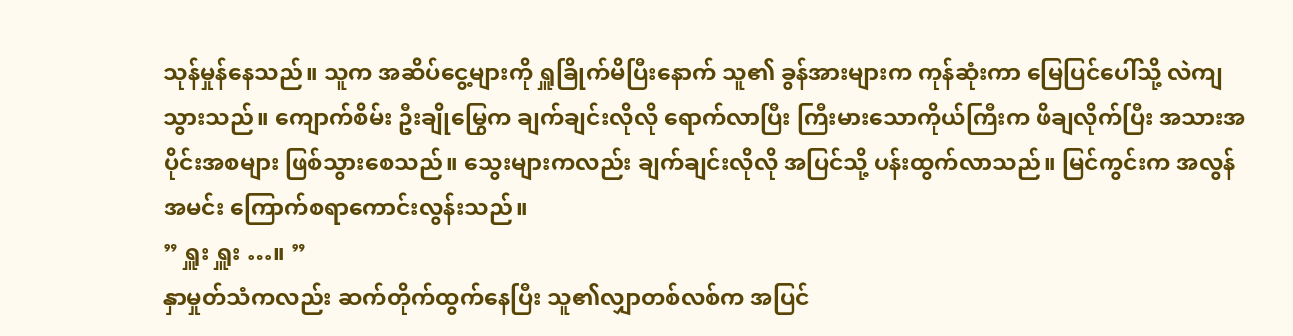သုန်မှုန်နေသည်။ သူက အဆိပ်ငွေ့များကို ရှူခြိုက်မိပြီးနောက် သူ၏ ခွန်အားများက ကုန်ဆုံးကာ မြေပြင်ပေါ်သို့ လဲကျသွားသည်။ ကျောက်စိမ်း ဦးချိုမြွေက ချက်ချင်းလိုလို ရောက်လာပြီး ကြီးမားသောကိုယ်ကြီးက ဖိချလိုက်ပြီး အသားအပိုင်းအစများ ဖြစ်သွားစေသည်။ သွေးများကလည်း ချက်ချင်းလိုလို အပြင်သို့ ပန်းထွက်လာသည်။ မြင်ကွင်းက အလွန်အမင်း ကြောက်စရာကောင်းလွန်းသည်။
” ရှူး ရှူး …။ ”
နှာမှုတ်သံကလည်း ဆက်တိုက်ထွက်နေပြီး သူ၏လျှာတစ်လစ်က အပြင်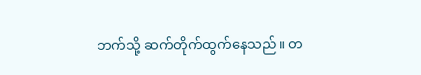ဘက်သို့ ဆက်တိုက်ထွက်နေသည်။ တ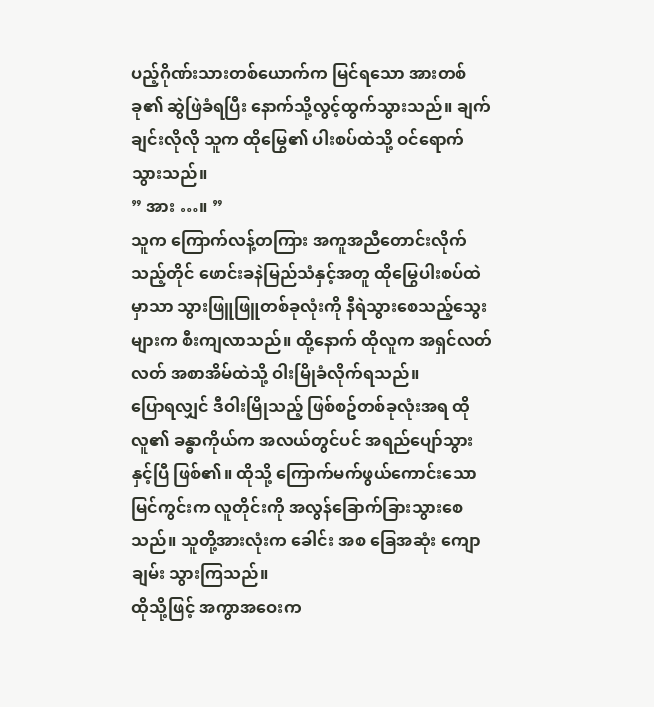ပည့်ဂိုဏ်းသားတစ်ယောက်က မြင်ရသော အားတစ်ခု၏ ဆွဲဖြဲခံရပြီး နောက်သို့လွင့်ထွက်သွားသည်။ ချက်ချင်းလိုလို သူက ထိုမြွေ၏ ပါးစပ်ထဲသို့ ဝင်ရောက်သွားသည်။
” အား …။ ”
သူက ကြောက်လန့်တကြား အကူအညီတောင်းလိုက်သည့်တိုင် ဖောင်းခနဲမြည်သံနှင့်အတူ ထိုမြွေပါးစပ်ထဲမှာသာ သွားဖြူဖြူတစ်ခုလုံးကို နီရဲသွားစေသည့်သွေးများက စီးကျလာသည်။ ထို့နောက် ထိုလူက အရှင်လတ်လတ် အစာအိမ်ထဲသို့ ဝါးမြိုခံလိုက်ရသည်။
ပြောရလျှင် ဒီဝါးမြိုသည့် ဖြစ်စဥ်တစ်ခုလုံးအရ ထိုလူ၏ ခန္ဓာကိုယ်က အလယ်တွင်ပင် အရည်ပျော်သွားနှင့်ပြီ ဖြစ်၏။ ထိုသို့ ကြောက်မက်ဖွယ်ကောင်းသော မြင်ကွင်းက လူတိုင်းကို အလွန်ခြောက်ခြားသွားစေသည်။ သူတို့အားလုံးက ခေါင်း အစ ခြေအဆုံး ကျောချမ်း သွားကြသည်။
ထိုသို့ဖြင့် အကွာအဝေးက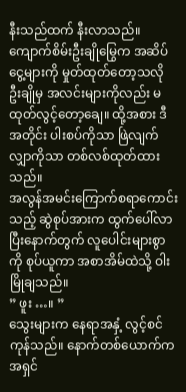နီးသည်ထက် နီးလာသည်။ ကျောက်စိမ်းဦးချိုမြွေက အဆိပ်ငွေ့များကို မှုတ်ထုတ်တော့သလို ဦးချိုမှ အလင်းများကိုလည်း မထုတ်လွင့်တော့ချေ။ ထို့အစား ဒီအတိုင်း ပါးစပ်ကိုသာ ဖြဲလျက် လျှာကိုသာ တစ်လစ်ထုတ်ထားသည်။
အလွန်အမင်းကြောက်စရာကောင်းသည့် ဆွဲစုပ်အားက ထွက်ပေါ်လာပြီးနောက်တွက် လူပေါင်းများစွာကို စုပ်ယူကာ အစာအိမ်ထဲသို့ ဝါးမြိုချသည်။
” ဖူး …။ ”
သွေးများက နေရာအနှံ့ လွင့်စင်ကုန်သည်။ နောက်တစ်ယောက်က အရှင်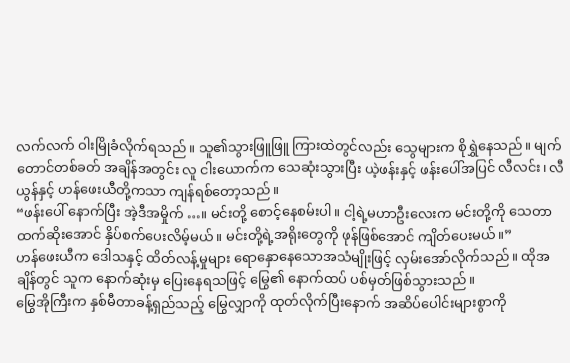လက်လက် ဝါးမြိုခံလိုက်ရသည်။ သူ၏သွားဖြူဖြူ ကြားထဲတွင်လည်း သွေများက စိုရွှဲနေသည်။ မျက်တောင်တစ်ခတ် အချိန်အတွင်း လူ ငါးယောက်က သေဆုံးသွားပြီး ယဲ့ဖန်းနှင့် ဖန်းပေါ်အပြင် လီလင်း၊ လီယွန်နှင့် ဟန်ဖေးယီတို့ကသာ ကျန်ရစ်တော့သည်။
“ဖန်းပေါ် နောက်ပြီး အဲ့ဒီအမှိုက် …။ မင်းတို့ စောင့်နေစမ်းပါ။ ငါ့ရဲ့မဟာဦးလေးက မင်းတို့ကို သေတာထက်ဆိုးအောင် နှိပ်စက်ပေးလိမ့်မယ်။ မင်းတို့ရဲ့အရိုးတွေကို ဖုန်ဖြစ်အောင် ကျိတ်ပေးမယ်။”
ဟန်ဖေးယီက ဒေါသနှင့် ထိတ်လန့်မှုများ ရောနှောနေသောအသံမျိုးဖြင့် လှမ်းအော်လိုက်သည်။ ထိုအချိန်တွင် သူက နောက်ဆုံးမှ ပြေးနေရသဖြင့် မြွေ၏ နောက်ထပ် ပစ်မှတ်ဖြစ်သွားသည်။
မြွေအိုကြီးက နှစ်မီတာခန့်ရှည်သည့် မြွေလျှာကို ထုတ်လိုက်ပြီးနောက် အဆိပ်ပေါင်းများစွာကို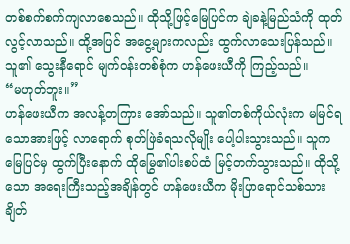တစ်စက်စက်ကျလာစေသည်။ ထိုသို့ဖြင့်မြေပြင်က ချဲခနဲ့မြည်သံကို ထုတ်လွင့်လာသည်။ ထို့အပြင် အငွေ့များကလည်း ထွက်လာသေးပြန်သည်။ သူ၏ သွေးနီရောင် မျက်ဝန်းတစ်စုံက ဟန်ဖေးယီကို ကြည့်သည်။
“မဟုတ်ဘူး။”
ဟန်ဖေးယီက အလန့်တကြား အော်သည်။ သူ၏တစ်ကိုယ်လုံးက မမြင်ရသောအားဖြင့် လာရောက် စုတ်ဖြဲခံရသလိုမျိုး ပေါ့ပါးသွားသည်။ သူက မြေပြင်မှ ထွက်ပြီးနောက် ထိုမြွေ၏ပါးစပ်ထံ မြင့်တက်သွားသည်။ ထိုသို့သော အရေးကြီးသည့်အချိန်တွင် ဟန်ဖေးယီက မိုးပြာရောင်သစ်သား ချိတ်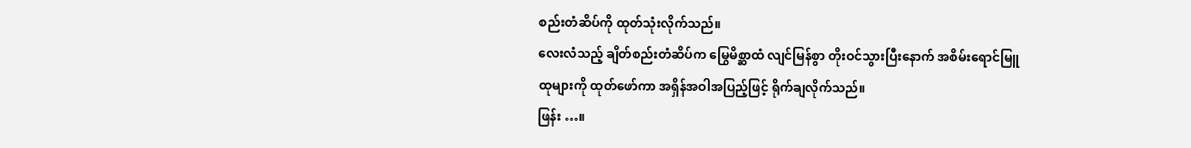စည်းတံဆိပ်ကို ထုတ်သုံးလိုက်သည်။
လေးလံသည့် ချိတ်စည်းတံဆိပ်က မြွေမိစ္ဆာထံ လျင်မြန်စွာ တိုးဝင်သွားပြီးနောက် အစိမ်းရောင်မြူထုများကို ထုတ်ဖော်ကာ အရှိန်အဝါအပြည့်ဖြင့် ရိုက်ချလိုက်သည်။
ဖြန်း …။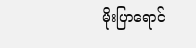မိုးပြာရောင်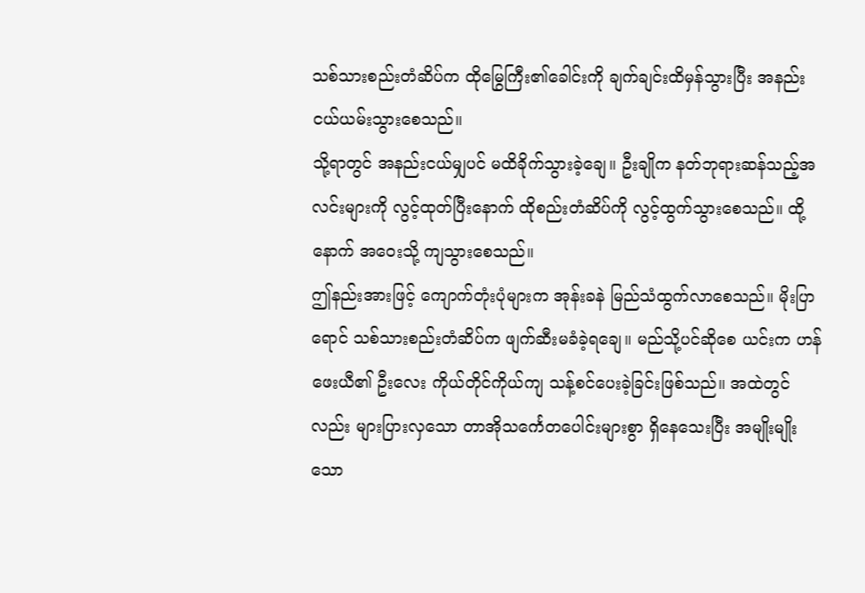သစ်သားစည်းတံဆိပ်က ထိုမြွေကြီး၏ခေါင်းကို ချက်ချင်းထိမှန်သွားပြီး အနည်းငယ်ယမ်းသွားစေသည်။
သို့ရာတွင် အနည်းငယ်မျှပင် မထိခိုက်သွားခဲ့ချေ။ ဦးချိုက နတ်ဘုရားဆန်သည့်အလင်းများကို လွင့်ထုတ်ပြီးနောက် ထိုစည်းတံဆိပ်ကို လွင့်ထွက်သွားစေသည်။ ထို့နောက် အဝေးသို့ ကျသွားစေသည်။
ဤနည်းအားဖြင့် ကျောက်တုံးပုံများက အုန်းခနဲ မြည်သံထွက်လာစေသည်။ မိုးပြာရောင် သစ်သားစည်းတံဆိပ်က ဖျက်ဆီးမခံခဲ့ရချေ။ မည်သို့ပင်ဆိုစေ ယင်းက ဟန်ဖေးယီ၏ ဦးလေး ကိုယ်တိုင်ကိုယ်ကျ သန့်စင်ပေးခဲ့ခြင်းဖြစ်သည်။ အထဲတွင်လည်း များပြားလှသော တာအိုသင်္ကေတပေါင်းများစွာ ရှိနေသေးပြီး အမျိုးမျိုးသော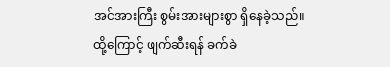အင်အားကြီး စွမ်းအားများစွာ ရှိနေခဲ့သည်။
ထို့ကြောင့် ဖျက်ဆီးရန် ခက်ခဲ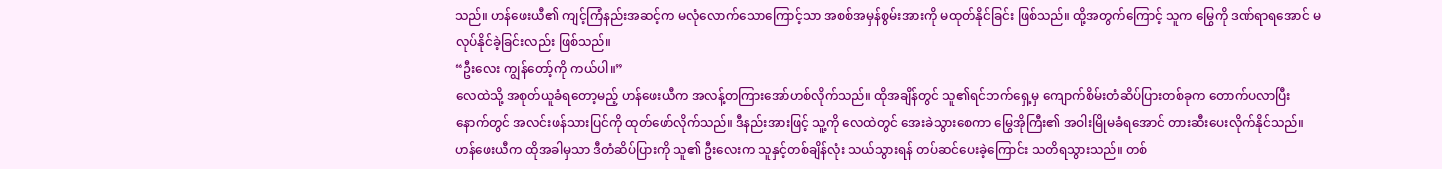သည်။ ဟန်ဖေးယီ၏ ကျင့်ကြံနည်းအဆင့်က မလုံလောက်သောကြောင့်သာ အစစ်အမှန်စွမ်းအားကို မထုတ်နိုင်ခြင်း ဖြစ်သည်။ ထို့အတွက်ကြောင့် သူက မြွေကို ဒဏ်ရာရအောင် မလုပ်နိုင်ခဲ့ခြင်းလည်း ဖြစ်သည်။
“ဦးလေး ကျွန်တော့်ကို ကယ်ပါ။”
လေထဲသို့ အစုတ်ယူခံရတော့မည့် ဟန်ဖေးယီက အလန့်တကြားအော်ဟစ်လိုက်သည်။ ထိုအချိန်တွင် သူ၏ရင်ဘက်ရှေ့မှ ကျောက်စိမ်းတံဆိပ်ပြားတစ်ခုက တောက်ပလာပြီးနောက်တွင် အလင်းဖန်သားပြင်ကို ထုတ်ဖော်လိုက်သည်။ ဒီနည်းအားဖြင့် သူ့ကို လေထဲတွင် အေးခဲသွားစေကာ မြွေအိုကြီး၏ အဝါးမြိုမခံရအောင် တားဆီးပေးလိုက်နိုင်သည်။
ဟန်ဖေးယီက ထိုအခါမှသာ ဒီတံဆိပ်ပြားကို သူ၏ ဦးလေးက သူနှင့်တစ်ချိန်လုံး သယ်သွားရန် တပ်ဆင်ပေးခဲ့ကြောင်း သတိရသွားသည်။ တစ်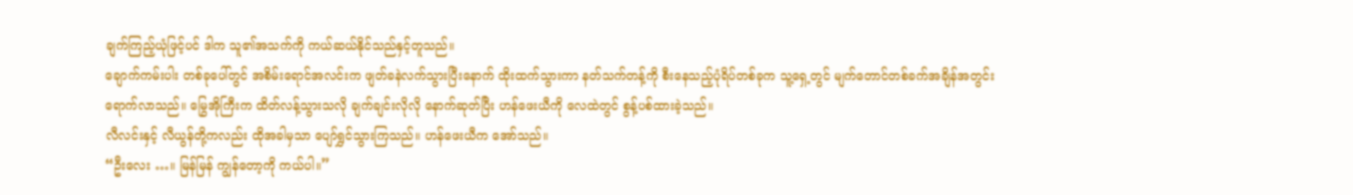ချက်ကြည့်ယုံဖြင့်ပင် ဒါက သူ၏အသက်ကို ကယ်ဆယ်နိုင်သည်နှင့်တူသည်။
ချောက်ကမ်းပါး တစ်ခုပေါ်တွင် အစိမ်းရောင်အလင်းက ဖျတ်ခနဲလက်သွားပြီးနောက် ထိုးထက်သွားကာ နတ်သက်တန့်ကို စီးနေသည့်ပုံရိပ်တစ်ခုက သူ့ရှေ့တွင် မျက်တောင်တစ်ခက်အချိန်အတွင်း ရောက်လာသည်။ မြွေအိုကြီးက ထိတ်လန့်သွားသလို ချက်ချင်းလိုလို နောက်ဆုတ်ပြီး ဟန်ဖေးယီကို လေထဲတွင် စွန့်ပစ်ထားခဲ့သည်။
လီလင်းနှင့် လီယွန်တို့ကလည်း ထိုအခါမှသာ ပျော်ရွှင်သွားကြသည်။ ဟန်ဖေးယီက အော်သည်။
“ဦးလေး …။ မြန်မြန် ကျွန်တော့ကို ကယ်ပါ။”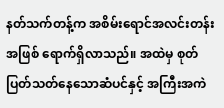နတ်သက်တန့်က အစိမ်းရောင်အလင်းတန်းအဖြစ် ရောက်ရှိလာသည်။ အထဲမှ စုတ်ပြတ်သတ်နေသောဆံပင်နှင့် အကြီးအကဲ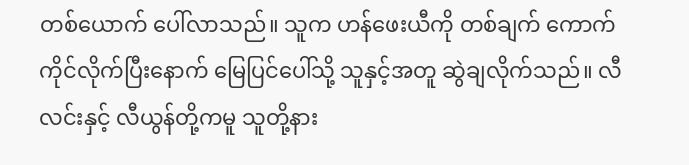တစ်ယောက် ပေါ်လာသည်။ သူက ဟန်ဖေးယီကို တစ်ချက် ကောက်ကိုင်လိုက်ပြီးနောက် မြေပြင်ပေါ်သို့ သူနှင့်အတူ ဆွဲချလိုက်သည်။ လီလင်းနှင့် လီယွန်တို့ကမူ သူတို့နား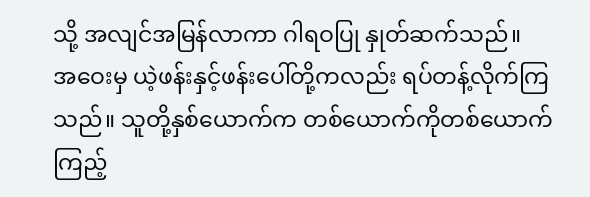သို့ အလျင်အမြန်လာကာ ဂါရဝပြု နှုတ်ဆက်သည်။
အဝေးမှ ယဲ့ဖန်းနှင့်ဖန်းပေါ်တို့ကလည်း ရပ်တန့်လိုက်ကြသည်။ သူတို့နှစ်ယောက်က တစ်ယောက်ကိုတစ်ယောက် ကြည့်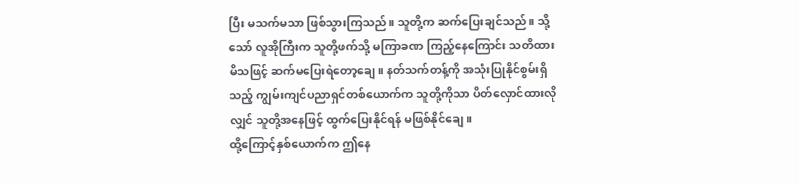ပြီး မသက်မသာ ဖြစ်သွားကြသည်။ သူတို့က ဆက်ပြေးချင်သည်။ သို့သော် လူအိုကြီးက သူတို့ဖက်သို့ မကြာခဏ ကြည့်နေကြောင်း သတိထားမိသဖြင့် ဆက်မပြေးရဲတော့ချေ။ နတ်သက်တန့်ကို အသုံးပြုနိုင်စွမ်းရှိသည့် ကျွမ်းကျင်ပညာရှင်တစ်ယောက်က သူတို့ကိုသာ ပိတ်လှောင်ထားလိုလျှင် သူတို့အနေဖြင့် ထွက်ပြေးနိုင်ရန် မဖြစ်နိုင်ချေ။
ထို့ကြောင့်နှစ်ယောက်က ဤနေ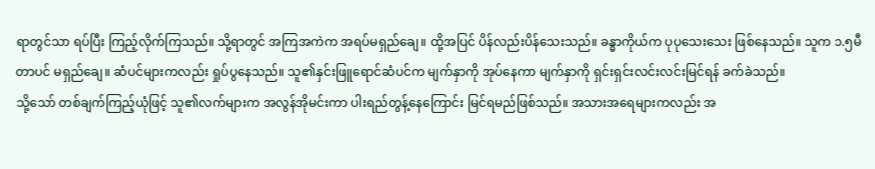ရာတွင်သာ ရပ်ပြီး ကြည့်လိုက်ကြသည်။ သို့ရာတွင် အကြအကဲက အရပ်မရှည်ချေ။ ထို့အပြင် ပိန်လည်းပိန်သေးသည်။ ခန္ဓာကိုယ်က ပုပုသေးသေး ဖြစ်နေသည်။ သူက ၁.၅မီတာပင် မရှည်ချေ။ ဆံပင်များကလည်း ရှုပ်ပွနေသည်။ သူ၏နှင်းဖြူရောင်ဆံပင်က မျက်နှာကို အုပ်နေကာ မျက်နှာကို ရှင်းရှင်းလင်းလင်းမြင်ရန် ခက်ခဲသည်။
သို့သော် တစ်ချက်ကြည့်ယုံဖြင့် သူ၏လက်များက အလွန်အိုမင်းကာ ပါးရည်တွန့်နေကြောင်း မြင်ရမည်ဖြစ်သည်။ အသားအရေများကလည်း အ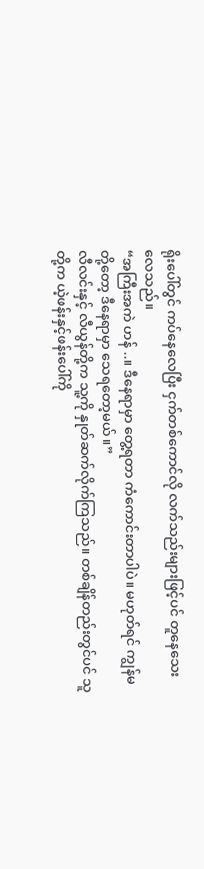ရိုးပေါ်တွင် ကပ်နေလေပြီး ငှက်တစ်ကောင်လို လက်သည်းများဖြင့်ပင် တူနေသေးလေသည်။
“အကြီးအကဲ ဟန် ..။ ဒီနေရာမှာ တွေ့ရတာ ကံကောင်းတာပါပဲ။ မဟုတ်ရင် ကျွန်မတို့တော့ ဒီနေရာမှာ သေရတော့မယ်။”
လီလင်းနှင့် လီယွန်တို့က သူ့ကို နှုတ်ဆက်လိုက်ကြသည်။ တစ်ချိန်တည်းတွင်ပင် သူတို့က ယဲ့ဖန်းနှင့်ဖန်းပေါ်ကို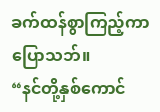ခက်ထန်စွာကြည့်ကာ ပြောသဘ်။
“နင်တို့နှစ်ကောင်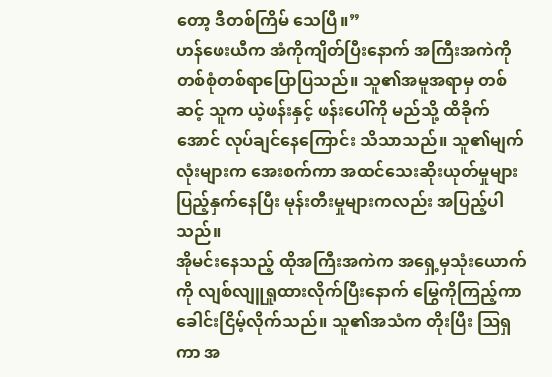တော့ ဒီတစ်ကြိမ် သေပြီ။”
ဟန်ဖေးယီက အံကိုကျိတ်ပြီးနောက် အကြီးအကဲကို တစ်စုံတစ်ရာပြောပြသည်။ သူ၏အမူအရာမှ တစ်ဆင့် သူက ယဲ့ဖန်းနှင့် ဖန်းပေါ်ကို မည်သို့ ထိခိုက်အောင် လုပ်ချင်နေကြောင်း သိသာသည်။ သူ၏မျက်လုံးများက အေးစက်ကာ အထင်သေးဆိုးယုတ်မှုများ ပြည့်နှက်နေပြီး မုန်းတီးမှုများကလည်း အပြည့်ပါသည်။
အိုမင်းနေသည့် ထိုအကြီးအကဲက အရှေ့မှသုံးယောက်ကို လျစ်လျူရှုထားလိုက်ပြီးနောက် မြွေကိုကြည့်ကာ ခေါင်းငြိမ့်လိုက်သည်။ သူ၏အသံက တိုးပြီး ဩရှကာ အ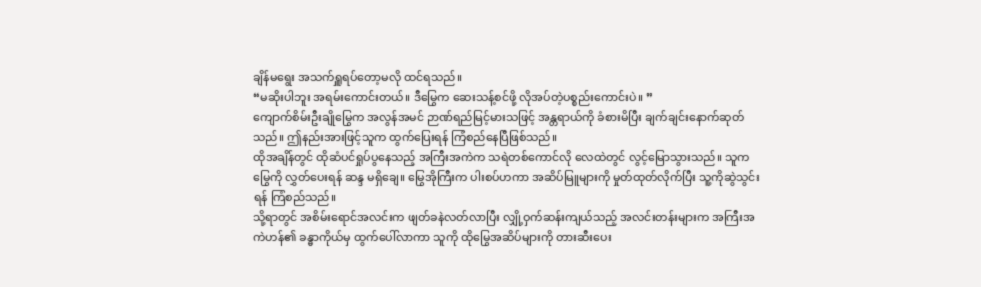ချိန်မရွေး အသက်ရှူရပ်တော့မလို ထင်ရသည်။
“မဆိုးပါဘူး အရမ်းကောင်းတယ်။ ဒီမြွေက ဆေးသန့်စင်ဖို့ လိုအပ်တဲ့ပစ္စည်းကောင်းပဲ။ ”
ကျောက်စိမ်းဦးချိုမြွေက အလွန်အမင် ဉာဏ်ရည်မြင့်မားသဖြင့် အန္တရာယ်ကို ခံစားမိပြီး ချက်ချင်းနောက်ဆုတ်သည်။ ဤနည်းအားဖြင့်သူက ထွက်ပြေးရန် ကြံစည်နေပြီဖြစ်သည်။
ထိုအချိန်တွင် ထိုဆံပင်ရှုပ်ပွနေသည့် အကြီးအကဲက သရဲတစ်ကောင်လို လေထဲတွင် လွင့်မြောသွားသည်။ သူက မြွေကို လွှတ်ပေးရန် ဆန္ဒ မရှိချေ။ မြွေအိုကြီးက ပါးစပ်ဟကာ အဆိပ်မြူများကို မှုတ်ထုတ်လိုက်ပြီး သူ့ကိုဆွဲသွင်းရန် ကြံစည်သည်။
သို့ရာတွင် အစိမ်းရောင်အလင်းက ဖျတ်ခနဲလတ်လာပြီး လျှို့ဝှက်ဆန်းကျယ်သည့် အလင်းတန်းများက အကြီးအကဲဟန်၏ ခန္ဓာကိုယ်မှ ထွက်ပေါ်လာကာ သူကို ထိုမြွေအဆိပ်များကို တားဆီးပေး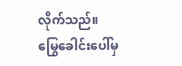လိုက်သည်။
မြွေခေါင်းပေါ်မှ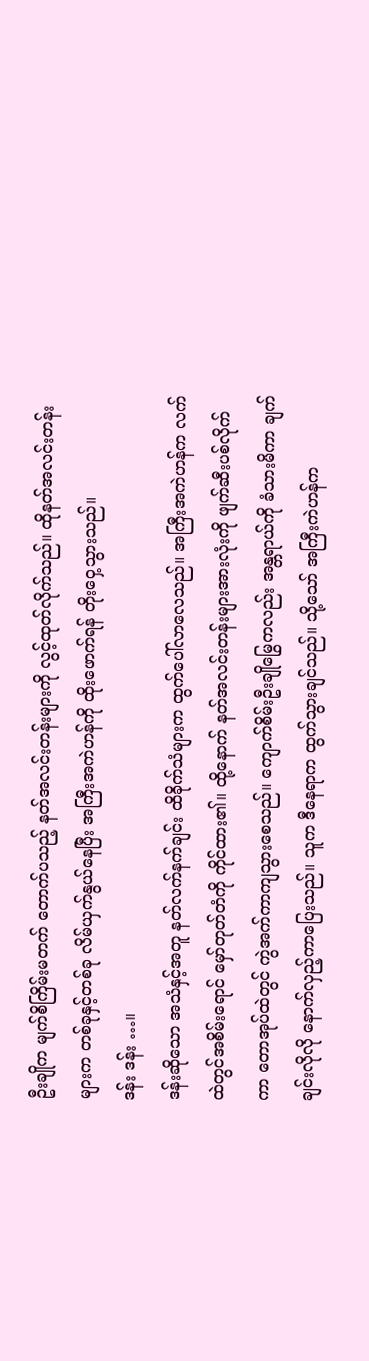ဦးချိုက မျက်စိကြိမ်းမတက် တောက်ပသည့် နတ်အလင်းတန်းများကို လွင့်ထုတ်လိုက်သည်။ ထိုနတ်အလင်းတန်းများက တစ်ခုနှင့်တစ်ခု လိမ်ယှက်နွယ်နေပြီး အကြီးအကဲဟန်ကို ထိုးဖောက်ရန် တိုးဝှေ့သွားသည်။
ဒန်း ဒန်း …။
ဒန်းဆိုသော အသံနှင့်အတူ နတ်လက်နက်ချင်း ထိခိုက်သံများက ထွက်ပေါ်လာလေသည်။ အကြီးအကဲဟန်က လက်ထဲတွင်အစိမ်းရောင် မှော်တုတ်တံကို ကိုင်ထား၏။ ထို့နောက် နတ်အလင်းတန်းများအားလုံးကို ဖျက်ဆီးပစ်လိုက်ကာ တောအုပ်ထဲတွင် ကွဲအက်ကာကျသွားစေသည်။ ကျောက်စိမ်းဦးချိုမြွေကလည်း အန္တရာယ်ကို ခံသားမိကာ ချက်ချင်းလိုလို နောက်လှည့်ကာပြေးသည်။ သူက ဒီနေရာက ထွက်သွားချင်သည်။ သို့သော် အကြီးကဲဟန်က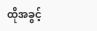ထိုအခွင့်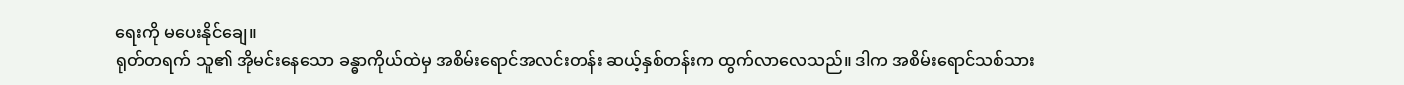ရေးကို မပေးနိုင်ချေ။
ရုတ်တရက် သူ၏ အိုမင်းနေသော ခန္ဓာကိုယ်ထဲမှ အစိမ်းရောင်အလင်းတန်း ဆယ့်နှစ်တန်းက ထွက်လာလေသည်။ ဒါက အစိမ်းရောင်သစ်သား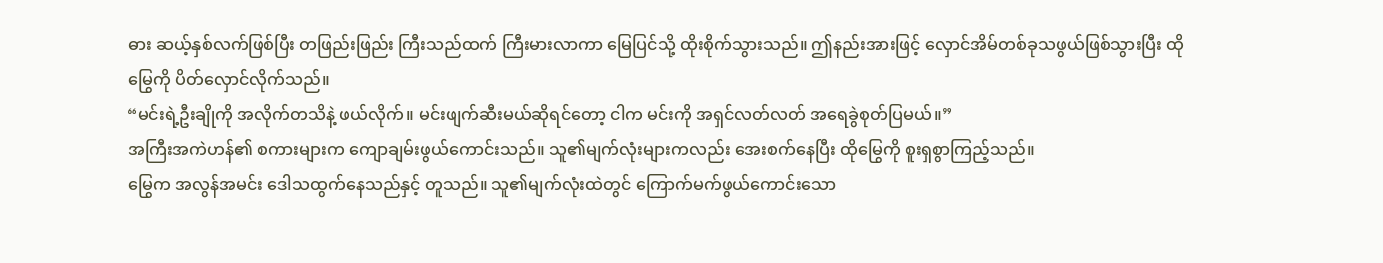ဓား ဆယ့်နှစ်လက်ဖြစ်ပြီး တဖြည်းဖြည်း ကြီးသည်ထက် ကြီးမားလာကာ မြေပြင်သို့ ထိုးစိုက်သွားသည်။ ဤနည်းအားဖြင့် လှောင်အိမ်တစ်ခုသဖွယ်ဖြစ်သွားပြီး ထိုမြွေကို ပိတ်လှောင်လိုက်သည်။
“မင်းရဲ့ဦးချိုကို အလိုက်တသိနဲ့ ဖယ်လိုက်။ မင်းဖျက်ဆီးမယ်ဆိုရင်တော့ ငါက မင်းကို အရှင်လတ်လတ် အရေခွဲစုတ်ပြမယ်။”
အကြီးအကဲဟန်၏ စကားများက ကျောချမ်းဖွယ်ကောင်းသည်။ သူ၏မျက်လုံးများကလည်း အေးစက်နေပြီး ထိုမြွေကို စူးရှစွာကြည့်သည်။
မြွေက အလွန်အမင်း ဒေါသထွက်နေသည်နှင့် တူသည်။ သူ၏မျက်လုံးထဲတွင် ကြောက်မက်ဖွယ်ကောင်းသော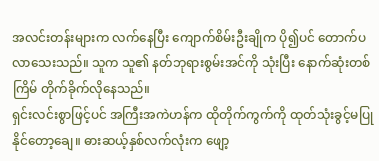အလင်းတန်းများက လက်နေပြီး ကျောက်စိမ်းဦးချိုက ပို၍ပင် တောက်ပလာသေးသည်။ သူက သူ၏ နတ်ဘုရားစွမ်းအင်ကို သုံးပြီး နောက်ဆုံးတစ်ကြိမ် တိုက်ခိုက်လိုနေသည်။
ရှင်းလင်းစွာဖြင့်ပင် အကြီးအကဲဟန်က ထိုတိုက်ကွက်ကို ထုတ်သုံးခွင့်မပြုနိုင်တော့ချေ။ ဓားဆယ့်နှစ်လက်လုံးက ဖျော့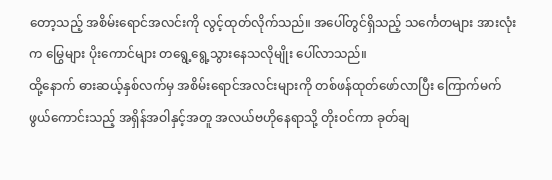တော့သည့် အစိမ်းရောင်အလင်းကို လွင့်ထုတ်လိုက်သည်။ အပေါ်တွင်ရှိသည့် သင်္ကေတများ အားလုံးက မြွေများ ပိုးကောင်များ တရွေ့ရွေ့သွားနေသလိုမျိုး ပေါ်လာသည်။
ထို့နောက် ဓားဆယ့်နှစ်လက်မှ အစိမ်းရောင်အလင်းများကို တစ်ဖန်ထုတ်ဖော်လာပြီး ကြောက်မက်ဖွယ်ကောင်းသည့် အရှိန်အဝါနှင့်အတူ အလယ်ဗဟိုနေရာသို့ တိုးဝင်ကာ ခုတ်ချ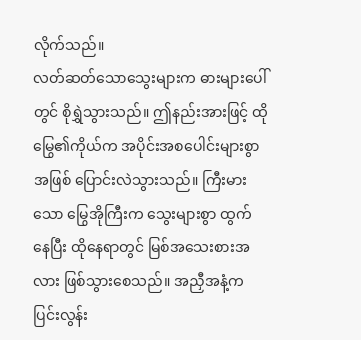လိုက်သည်။
လတ်ဆတ်သောသွေးများက ဓားများပေါ်တွင် စိုရွှဲသွားသည်။ ဤနည်းအားဖြင့် ထိုမြွေ၏ကိုယ်က အပိုင်းအစပေါင်းများစွာအဖြစ် ပြောင်းလဲသွားသည်။ ကြီးမားသော မြွေအိုကြီးက သွေးများစွာ ထွက်နေပြီး ထိုနေရာတွင် မြစ်အသေးစားအလား ဖြစ်သွားစေသည်။ အညှီအနံ့က ပြင်းလွန်း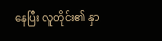နေပြီး လူတိုင်း၏ နှာ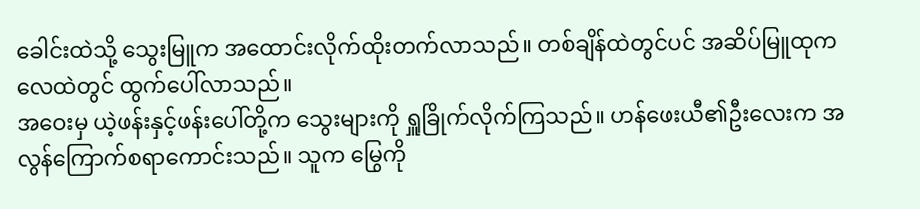ခေါင်းထဲသို့ သွေးမြူက အထောင်းလိုက်ထိုးတက်လာသည်။ တစ်ချိန်ထဲတွင်ပင် အဆိပ်မြူထုက လေထဲတွင် ထွက်ပေါ်လာသည်။
အဝေးမှ ယဲ့ဖန်းနှင့်ဖန်းပေါ်တို့က သွေးများကို ရှူခြိုက်လိုက်ကြသည်။ ဟန်ဖေးယီ၏ဦးလေးက အလွန်ကြောက်စရာကောင်းသည်။ သူက မြွေကို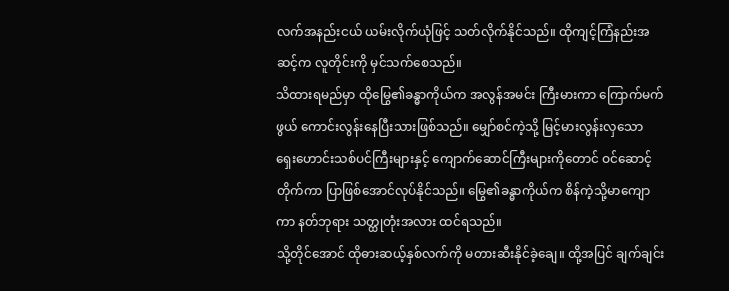လက်အနည်းငယ် ယမ်းလိုက်ယုံဖြင့် သတ်လိုက်နိုင်သည်။ ထိုကျင့်ကြံနည်းအဆင့်က လူတိုင်းကို မှင်သက်စေသည်။
သိထားရမည်မှာ ထိုမြွေ၏ခန္ဓာကိုယ်က အလွန်အမင်း ကြီးမားကာ ကြောက်မက်ဖွယ် ကောင်းလွန်းနေပြီးသားဖြစ်သည်။ မျှော်စင်ကဲ့သို့ မြင့်မားလွန်းလှသော ရှေးဟောင်းသစ်ပင်ကြီးများနှင့် ကျောက်ဆောင်ကြီးများကိုတောင် ဝင်ဆောင့်တိုက်ကာ ပြာဖြစ်အောင်လုပ်နိုင်သည်။ မြွေ၏ခန္ဓာကိုယ်က စိန်ကဲ့သို့မာကျောကာ နတ်ဘုရား သတ္ထုတုံးအလား ထင်ရသည်။
သို့တိုင်အောင် ထိုဓားဆယ့်နှစ်လက်ကို မတားဆီးနိုင်ခဲ့ချေ။ ထို့အပြင် ချက်ချင်း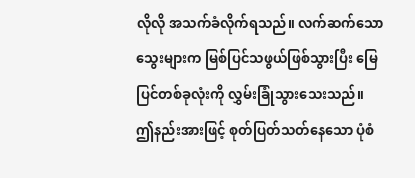လိုလို အသက်ခံလိုက်ရသည်။ လက်ဆက်သောသွေးများက မြစ်ပြင်သဖွယ်ဖြစ်သွားပြီး မြေပြင်တစ်ခုလုံးကို လွှမ်းခြုံသွားသေးသည်။
ဤနည်းအားဖြင့် စုတ်ပြတ်သတ်နေသော ပုံစံ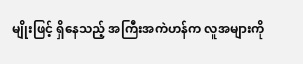မျိုးဖြင့် ရှိနေသည့် အကြီးအကဲဟန်က လူအများကို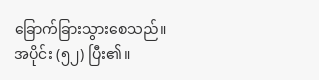ခြောက်ခြားသွားစေသည်။
အပိုင်း (၅၂) ပြီး၏။